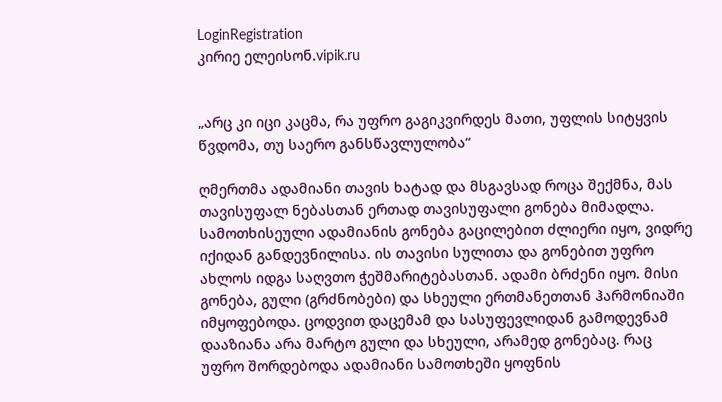LoginRegistration
კირიე ელეისონ.vipik.ru


„არც კი იცი კაცმა, რა უფრო გაგიკვირდეს მათი, უფლის სიტყვის წვდომა, თუ საერო განსწავლულობა“

ღმერთმა ადამიანი თავის ხატად და მსგავსად როცა შექმნა, მას თავისუფალ ნებასთან ერთად თავისუფალი გონება მიმადლა. სამოთხისეული ადამიანის გონება გაცილებით ძლიერი იყო, ვიდრე იქიდან განდევნილისა. ის თავისი სულითა და გონებით უფრო ახლოს იდგა საღვთო ჭეშმარიტებასთან. ადამი ბრძენი იყო. მისი გონება, გული (გრძნობები) და სხეული ერთმანეთთან ჰარმონიაში იმყოფებოდა. ცოდვით დაცემამ და სასუფევლიდან გამოდევნამ დააზიანა არა მარტო გული და სხეული, არამედ გონებაც. რაც უფრო შორდებოდა ადამიანი სამოთხეში ყოფნის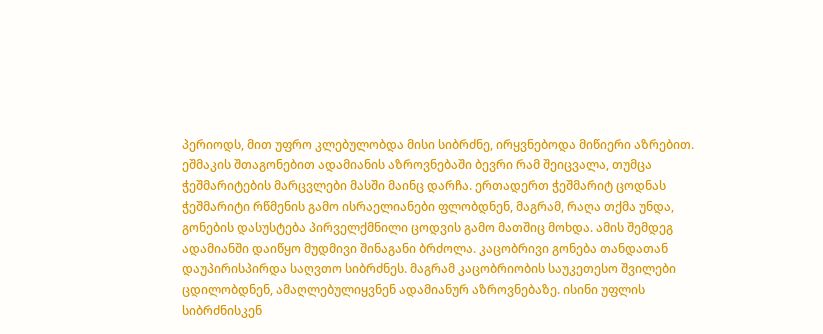პერიოდს, მით უფრო კლებულობდა მისი სიბრძნე, ირყვნებოდა მიწიერი აზრებით. ეშმაკის შთაგონებით ადამიანის აზროვნებაში ბევრი რამ შეიცვალა, თუმცა ჭეშმარიტების მარცვლები მასში მაინც დარჩა. ერთადერთ ჭეშმარიტ ცოდნას ჭეშმარიტი რწმენის გამო ისრაელიანები ფლობდნენ, მაგრამ, რაღა თქმა უნდა, გონების დასუსტება პირველქმნილი ცოდვის გამო მათშიც მოხდა. ამის შემდეგ ადამიანში დაიწყო მუდმივი შინაგანი ბრძოლა. კაცობრივი გონება თანდათან დაუპირისპირდა საღვთო სიბრძნეს. მაგრამ კაცობრიობის საუკეთესო შვილები ცდილობდნენ, ამაღლებულიყვნენ ადამიანურ აზროვნებაზე. ისინი უფლის სიბრძნისკენ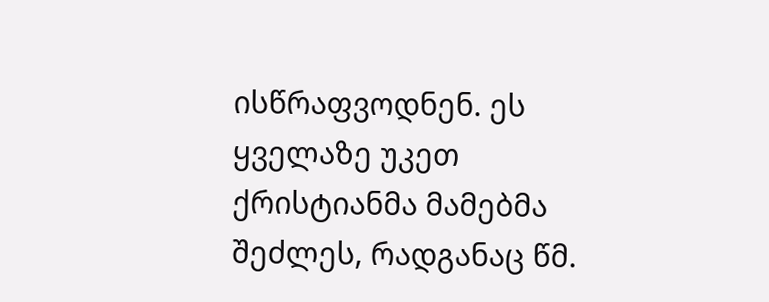ისწრაფვოდნენ. ეს ყველაზე უკეთ ქრისტიანმა მამებმა შეძლეს, რადგანაც წმ.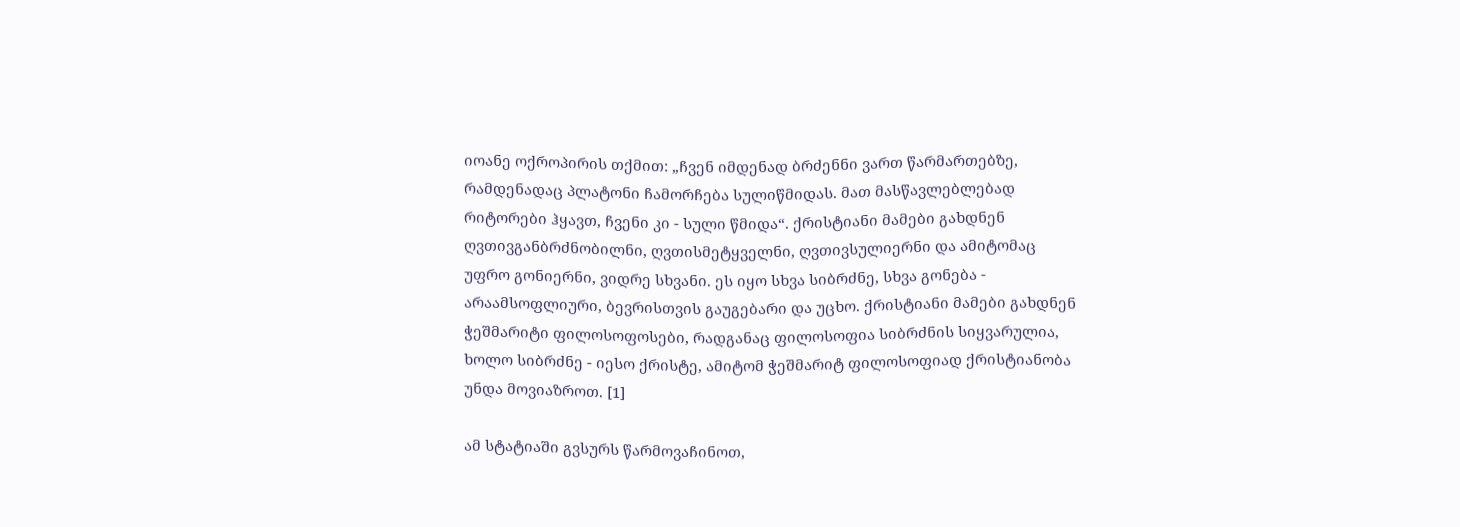იოანე ოქროპირის თქმით: „ჩვენ იმდენად ბრძენნი ვართ წარმართებზე, რამდენადაც პლატონი ჩამორჩება სულიწმიდას. მათ მასწავლებლებად რიტორები ჰყავთ, ჩვენი კი - სული წმიდა“. ქრისტიანი მამები გახდნენ ღვთივგანბრძნობილნი, ღვთისმეტყველნი, ღვთივსულიერნი და ამიტომაც უფრო გონიერნი, ვიდრე სხვანი. ეს იყო სხვა სიბრძნე, სხვა გონება - არაამსოფლიური, ბევრისთვის გაუგებარი და უცხო. ქრისტიანი მამები გახდნენ ჭეშმარიტი ფილოსოფოსები, რადგანაც ფილოსოფია სიბრძნის სიყვარულია, ხოლო სიბრძნე - იესო ქრისტე, ამიტომ ჭეშმარიტ ფილოსოფიად ქრისტიანობა უნდა მოვიაზროთ. [1]

ამ სტატიაში გვსურს წარმოვაჩინოთ,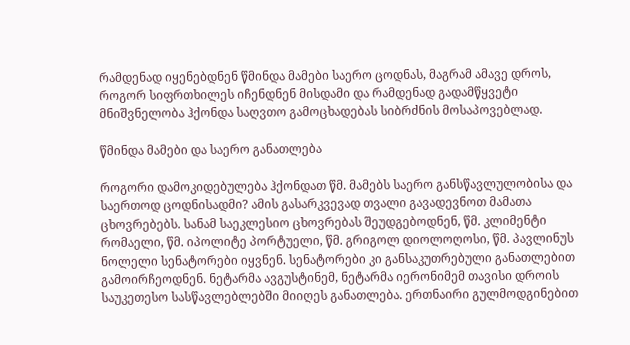რამდენად იყენებდნენ წმინდა მამები საერო ცოდნას, მაგრამ ამავე დროს, როგორ სიფრთხილეს იჩენდნენ მისდამი და რამდენად გადამწყვეტი მნიშვნელობა ჰქონდა საღვთო გამოცხადებას სიბრძნის მოსაპოვებლად.

წმინდა მამები და საერო განათლება

როგორი დამოკიდებულება ჰქონდათ წმ. მამებს საერო განსწავლულობისა და საერთოდ ცოდნისადმი? ამის გასარკვევად თვალი გავადევნოთ მამათა ცხოვრებებს. სანამ საეკლესიო ცხოვრებას შეუდგებოდნენ, წმ. კლიმენტი რომაელი, წმ. იპოლიტე პორტუელი, წმ. გრიგოლ დიოლოღოსი, წმ. პავლინუს ნოლელი სენატორები იყვნენ. სენატორები კი განსაკუთრებული განათლებით გამოირჩეოდნენ. ნეტარმა ავგუსტინემ, ნეტარმა იერონიმემ თავისი დროის საუკეთესო სასწავლებლებში მიიღეს განათლება. ერთნაირი გულმოდგინებით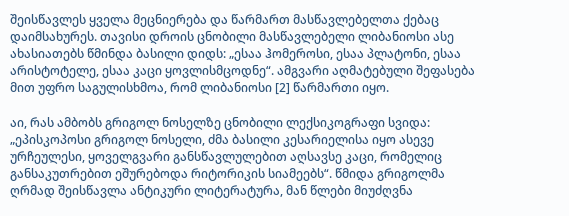შეისწავლეს ყველა მეცნიერება და წარმართ მასწავლებელთა ქებაც დაიმსახურეს. თავისი დროის ცნობილი მასწავლებელი ლიბანიოსი ასე ახასიათებს წმინდა ბასილი დიდს: „ესაა ჰომეროსი, ესაა პლატონი, ესაა არისტოტელე, ესაა კაცი ყოვლისმცოდნე“. ამგვარი აღმატებული შეფასება მით უფრო საგულისხმოა, რომ ლიბანიოსი [2] წარმართი იყო.

აი, რას ამბობს გრიგოლ ნოსელზე ცნობილი ლექსიკოგრაფი სვიდა: „ეპისკოპოსი გრიგოლ ნოსელი, ძმა ბასილი კესარიელისა იყო ასევე ურჩეულესი, ყოველგვარი განსწავლულებით აღსავსე კაცი, რომელიც განსაკუთრებით ეშურებოდა რიტორიკის სიამეებს“. წმიდა გრიგოლმა ღრმად შეისწავლა ანტიკური ლიტერატურა, მან წლები მიუძღვნა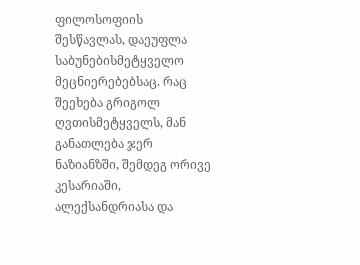ფილოსოფიის შესწავლას, დაეუფლა საბუნებისმეტყველო მეცნიერებებსაც. რაც შეეხება გრიგოლ ღვთისმეტყველს, მან განათლება ჯერ ნაზიანზში, შემდეგ ორივე კესარიაში, ალექსანდრიასა და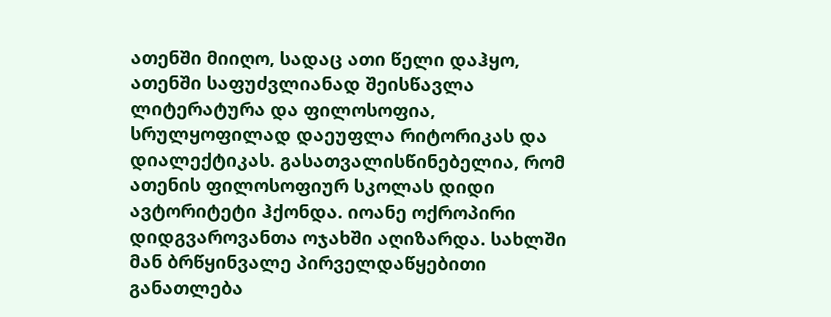ათენში მიიღო, სადაც ათი წელი დაჰყო, ათენში საფუძვლიანად შეისწავლა ლიტერატურა და ფილოსოფია, სრულყოფილად დაეუფლა რიტორიკას და დიალექტიკას. გასათვალისწინებელია, რომ ათენის ფილოსოფიურ სკოლას დიდი ავტორიტეტი ჰქონდა. იოანე ოქროპირი დიდგვაროვანთა ოჯახში აღიზარდა. სახლში მან ბრწყინვალე პირველდაწყებითი განათლება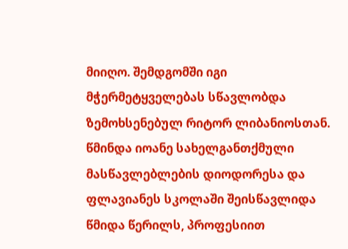მიიღო. შემდგომში იგი მჭერმეტყველებას სწავლობდა ზემოხსენებულ რიტორ ლიბანიოსთან. წმინდა იოანე სახელგანთქმული მასწავლებლების დიოდორესა და ფლავიანეს სკოლაში შეისწავლიდა წმიდა წერილს, პროფესიით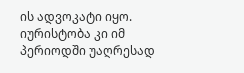ის ადვოკატი იყო. იურისტობა კი იმ პერიოდში უაღრესად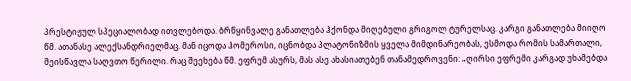პრესტიჟულ სპეციალობად ითვლებოდა. ბრწყინვალე განათლება ჰქონდა მიღებული გრიგოლ ტურელსაც. კარგი განათლება მიიღო წმ. ათანასე ალექსანდრიელმაც. მან იცოდა ჰომეროსი, იცნობდა პლატონიზმის ყველა მიმდინარეობას, ესმოდა რომის სამართალი, შეისწავლა საღვთო წერილი. რაც შეეხება წმ. ეფრემ ასურს, მას ასე ახასიათებენ თანამედროვენი: „ღირსი ეფრემი კარგად უხამებდა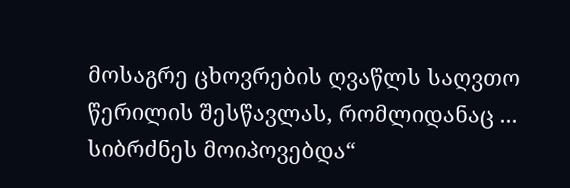მოსაგრე ცხოვრების ღვაწლს საღვთო წერილის შესწავლას, რომლიდანაც ... სიბრძნეს მოიპოვებდა“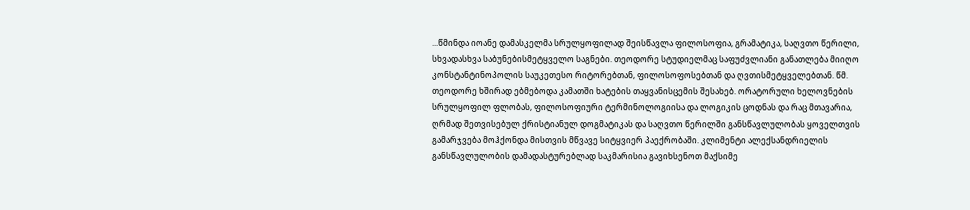...წმინდა იოანე დამასკელმა სრულყოფილად შეისწავლა ფილოსოფია, გრამატიკა, საღვთო წერილი, სხვადასხვა საბუნებისმეტყველო საგნები. თეოდორე სტუდიელმაც საფუძვლიანი განათლება მიიღო კონსტანტინოპოლის საუკეთესო რიტორებთან, ფილოსოფოსებთან და ღვთისმეტყველებთან. წმ. თეოდორე ხშირად ებმებოდა კამათში ხატების თაყვანისცემის შესახებ. ორატორული ხელოვნების სრულყოფილ ფლობას, ფილოსოფიური ტერმინოლოგიისა და ლოგიკის ცოდნას და რაც მთავარია, ღრმად შეთვისებულ ქრისტიანულ დოგმატიკას და საღვთო წერილში განსწავლულობას ყოველთვის გამარჯვება მოჰქონდა მისთვის მწვავე სიტყვიერ პაექრობაში. კლიმენტი ალექსანდრიელის განსწავლულობის დამადასტურებლად საკმარისია გავიხსენოთ მაქსიმე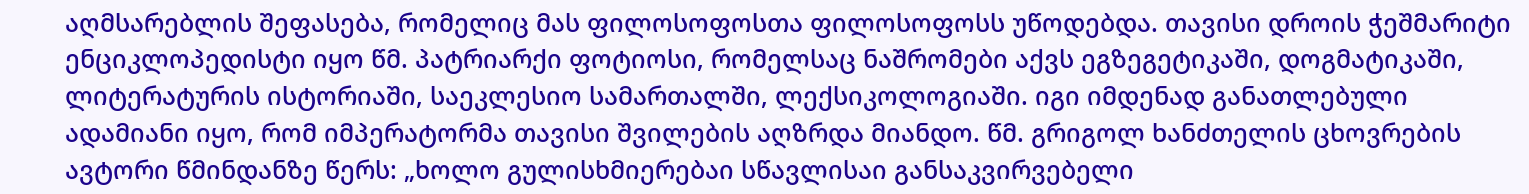აღმსარებლის შეფასება, რომელიც მას ფილოსოფოსთა ფილოსოფოსს უწოდებდა. თავისი დროის ჭეშმარიტი ენციკლოპედისტი იყო წმ. პატრიარქი ფოტიოსი, რომელსაც ნაშრომები აქვს ეგზეგეტიკაში, დოგმატიკაში, ლიტერატურის ისტორიაში, საეკლესიო სამართალში, ლექსიკოლოგიაში. იგი იმდენად განათლებული ადამიანი იყო, რომ იმპერატორმა თავისი შვილების აღზრდა მიანდო. წმ. გრიგოლ ხანძთელის ცხოვრების ავტორი წმინდანზე წერს: „ხოლო გულისხმიერებაი სწავლისაი განსაკვირვებელი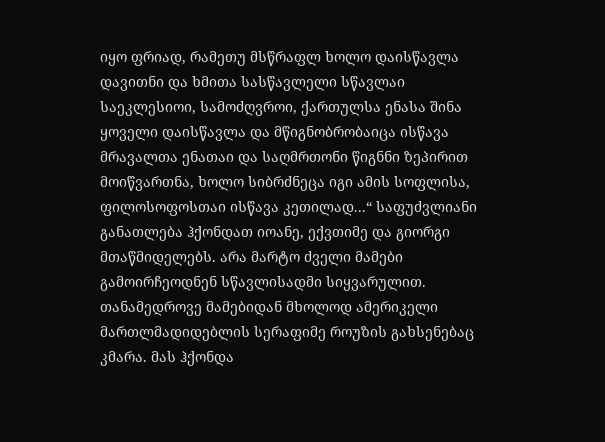იყო ფრიად, რამეთუ მსწრაფლ ხოლო დაისწავლა დავითნი და ხმითა სასწავლელი სწავლაი საეკლესიოი, სამოძღვროი, ქართულსა ენასა შინა ყოველი დაისწავლა და მწიგნობრობაიცა ისწავა მრავალთა ენათაი და საღმრთონი წიგნნი ზეპირით მოიწვართნა, ხოლო სიბრძნეცა იგი ამის სოფლისა, ფილოსოფოსთაი ისწავა კეთილად...“ საფუძვლიანი განათლება ჰქონდათ იოანე, ექვთიმე და გიორგი მთაწმიდელებს. არა მარტო ძველი მამები გამოირჩეოდნენ სწავლისადმი სიყვარულით. თანამედროვე მამებიდან მხოლოდ ამერიკელი მართლმადიდებლის სერაფიმე როუზის გახსენებაც კმარა. მას ჰქონდა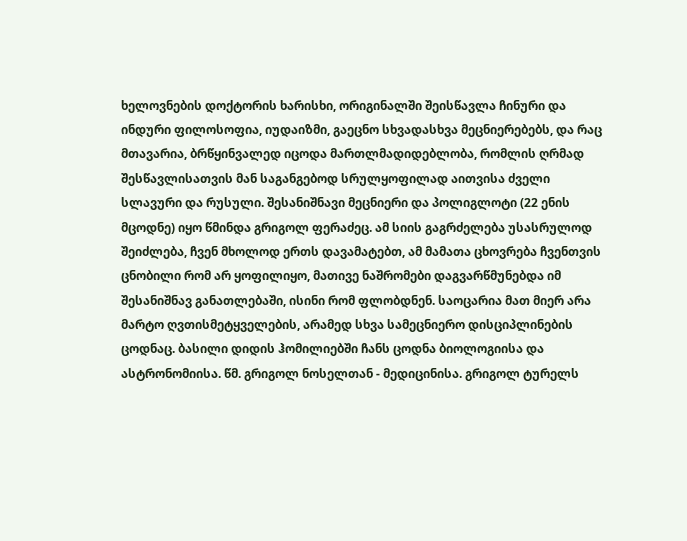ხელოვნების დოქტორის ხარისხი, ორიგინალში შეისწავლა ჩინური და ინდური ფილოსოფია, იუდაიზმი, გაეცნო სხვადასხვა მეცნიერებებს, და რაც მთავარია, ბრწყინვალედ იცოდა მართლმადიდებლობა, რომლის ღრმად შესწავლისათვის მან საგანგებოდ სრულყოფილად აითვისა ძველი სლავური და რუსული. შესანიშნავი მეცნიერი და პოლიგლოტი (22 ენის მცოდნე) იყო წმინდა გრიგოლ ფერაძეც. ამ სიის გაგრძელება უსასრულოდ შეიძლება, ჩვენ მხოლოდ ერთს დავამატებთ, ამ მამათა ცხოვრება ჩვენთვის ცნობილი რომ არ ყოფილიყო, მათივე ნაშრომები დაგვარწმუნებდა იმ შესანიშნავ განათლებაში, ისინი რომ ფლობდნენ. საოცარია მათ მიერ არა მარტო ღვთისმეტყველების, არამედ სხვა სამეცნიერო დისციპლინების ცოდნაც. ბასილი დიდის ჰომილიებში ჩანს ცოდნა ბიოლოგიისა და ასტრონომიისა. წმ. გრიგოლ ნოსელთან - მედიცინისა. გრიგოლ ტურელს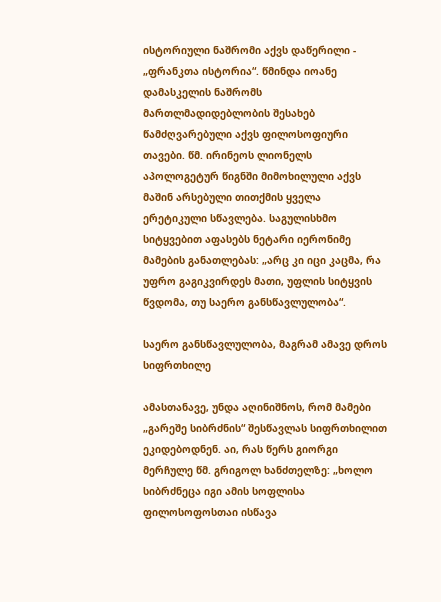ისტორიული ნაშრომი აქვს დაწერილი - „ფრანკთა ისტორია“. წმინდა იოანე დამასკელის ნაშრომს მართლმადიდებლობის შესახებ წამძღვარებული აქვს ფილოსოფიური თავები. წმ. ირინეოს ლიონელს აპოლოგეტურ წიგნში მიმოხილული აქვს მაშინ არსებული თითქმის ყველა ერეტიკული სწავლება. საგულისხმო სიტყვებით აფასებს ნეტარი იერონიმე მამების განათლებას: „არც კი იცი კაცმა, რა უფრო გაგიკვირდეს მათი, უფლის სიტყვის წვდომა, თუ საერო განსწავლულობა“.

საერო განსწავლულობა, მაგრამ ამავე დროს სიფრთხილე

ამასთანავე, უნდა აღინიშნოს, რომ მამები „გარეშე სიბრძნის“ შესწავლას სიფრთხილით ეკიდებოდნენ. აი, რას წერს გიორგი მერჩულე წმ. გრიგოლ ხანძთელზე: „ხოლო სიბრძნეცა იგი ამის სოფლისა ფილოსოფოსთაი ისწავა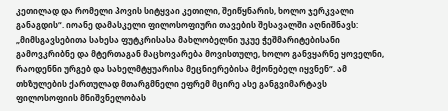კეთილად და რომელი პოვის სიტყვაი კეთილი, შეიწყნარის, ხოლო ჯერკვალი განაგდის“. იოანე დამასკელი ფილოსოფიური თავების შესავალში აღნიშნავს: „მიმსგავსებითა სახესა ფუტკრისასა მახლობელნი უკუე ჭეშმარიტებისანი გამოვკრიბნე და მტერთაგან მაცხოვარება მოვისთულე, ხოლო განვყარნე ყოველნი, რაოდენნი ურგებ და სახელმტყუარისა მეცნიერებისა მქონებელ იყვნენ“. ამ თხზულების ქართულად მთარგმნელი ეფრემ მცირე ასე განგვიმარტავს ფილოსოფიის მნიშვნელობას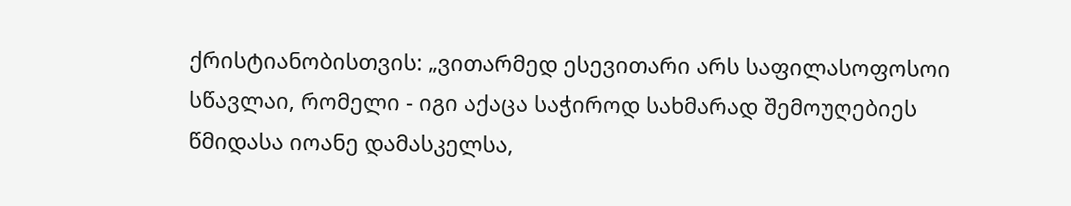ქრისტიანობისთვის: „ვითარმედ ესევითარი არს საფილასოფოსოი სწავლაი, რომელი - იგი აქაცა საჭიროდ სახმარად შემოუღებიეს წმიდასა იოანე დამასკელსა,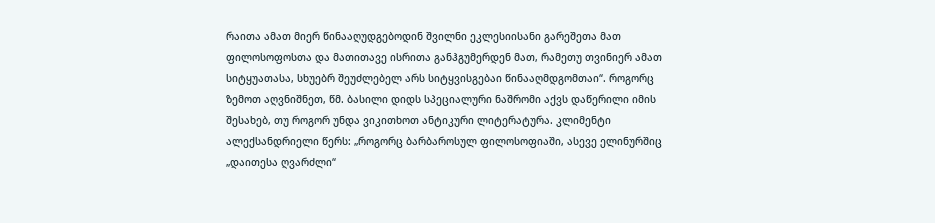რაითა ამათ მიერ წინააღუდგებოდინ შვილნი ეკლესიისანი გარეშეთა მათ ფილოსოფოსთა და მათითავე ისრითა განჰგუმერდენ მათ, რამეთუ თვინიერ ამათ სიტყუათასა, სხუებრ შეუძლებელ არს სიტყვისგებაი წინააღმდგომთაი“. როგორც ზემოთ აღვნიშნეთ, წმ. ბასილი დიდს სპეციალური ნაშრომი აქვს დაწერილი იმის შესახებ, თუ როგორ უნდა ვიკითხოთ ანტიკური ლიტერატურა. კლიმენტი ალექსანდრიელი წერს: „როგორც ბარბაროსულ ფილოსოფიაში, ასევე ელინურშიც „დაითესა ღვარძლი“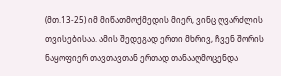(მთ.13-25) იმ მიწათმოქმედის მიერ, ვინც ღვარძლის თვისებისაა. ამის შედეგად ერთი მხრივ, ჩვენ შორის ნაყოფიერ თავთავთან ერთად თანააღმოცენდა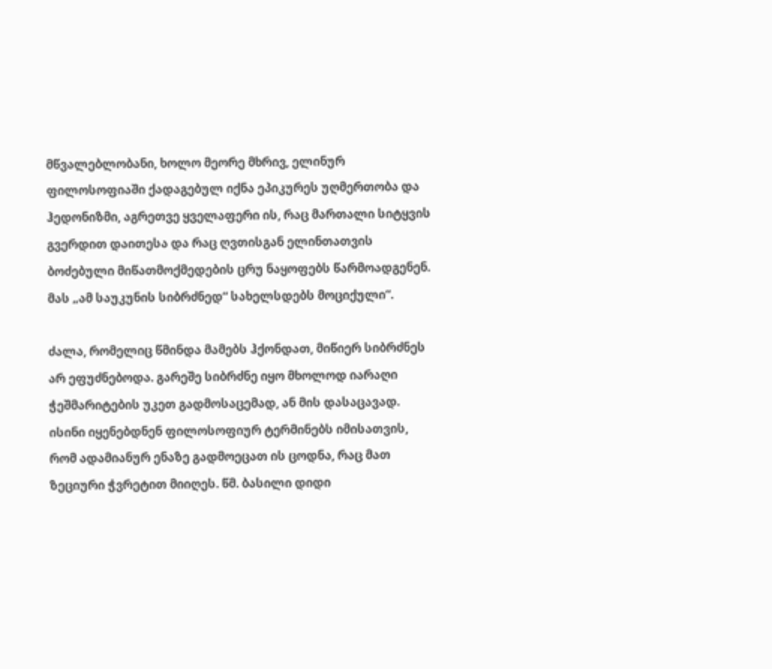მწვალებლობანი, ხოლო მეორე მხრივ, ელინურ ფილოსოფიაში ქადაგებულ იქნა ეპიკურეს უღმერთობა და ჰედონიზმი, აგრეთვე ყველაფერი ის, რაც მართალი სიტყვის გვერდით დაითესა და რაც ღვთისგან ელინთათვის ბოძებული მიწათმოქმედების ცრუ ნაყოფებს წარმოადგენენ. მას „ამ საუკუნის სიბრძნედ“ სახელსდებს მოციქული“.

ძალა, რომელიც წმინდა მამებს ჰქონდათ, მიწიერ სიბრძნეს არ ეფუძნებოდა. გარეშე სიბრძნე იყო მხოლოდ იარაღი ჭეშმარიტების უკეთ გადმოსაცემად, ან მის დასაცავად. ისინი იყენებდნენ ფილოსოფიურ ტერმინებს იმისათვის, რომ ადამიანურ ენაზე გადმოეცათ ის ცოდნა, რაც მათ ზეციური ჭვრეტით მიიღეს. წმ. ბასილი დიდი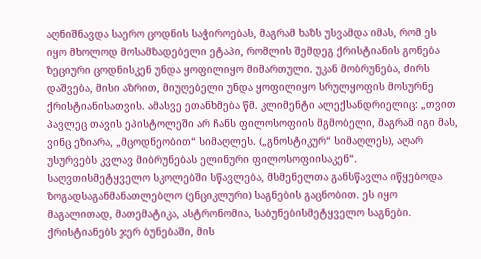აღნიშნავდა საერო ცოდნის საჭიროებას, მაგრამ ხაზს უსვამდა იმას, რომ ეს იყო მხოლოდ მოსამზადებელი ეტაპი, რომლის შემდეგ ქრისტიანის გონება ზეციური ცოდნისკენ უნდა ყოფილიყო მიმართული. უკან მობრუნება, ძირს დაშვება, მისი აზრით, მიუღებელი უნდა ყოფილიყო სრულყოფის მოსურნე ქრისტიანისათვის. ამასვე ეთანხმება წმ. კლიმენტი ალექსანდრიელიც: „თვით პავლეც თავის ეპისტოლეში არ ჩანს ფილოსოფიის მგმობელი, მაგრამ იგი მას, ვინც ეზიარა, „მცოდნეობით“ სიმაღლეს. („გნოსტიკურ“ სიმაღლეს), აღარ უსურვებს კვლავ მიბრუნებას ელინური ფილოსოფიისაკენ“. საღვთისმეტყველო სკოლებში სწავლება, მსმენელთა განსწავლა იწყებოდა ზოგადსაგანმანათლებლო (ენციკლური) საგნების გაცნობით. ეს იყო მაგალითად, მათემატიკა, ასტრონომია, საბუნებისმეტყველო საგნები. ქრისტიანებს ჯერ ბუნებაში, მის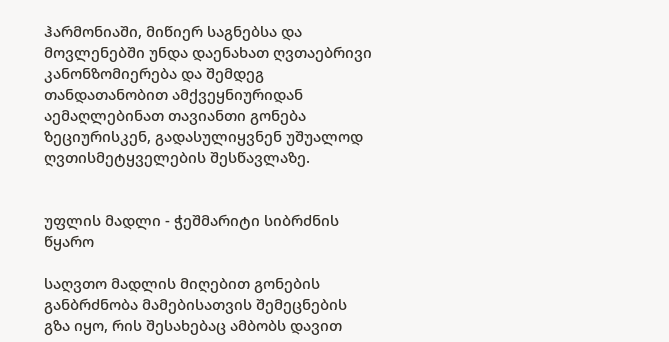ჰარმონიაში, მიწიერ საგნებსა და მოვლენებში უნდა დაენახათ ღვთაებრივი კანონზომიერება და შემდეგ თანდათანობით ამქვეყნიურიდან აემაღლებინათ თავიანთი გონება ზეციურისკენ, გადასულიყვნენ უშუალოდ ღვთისმეტყველების შესწავლაზე.


უფლის მადლი - ჭეშმარიტი სიბრძნის წყარო

საღვთო მადლის მიღებით გონების განბრძნობა მამებისათვის შემეცნების გზა იყო, რის შესახებაც ამბობს დავით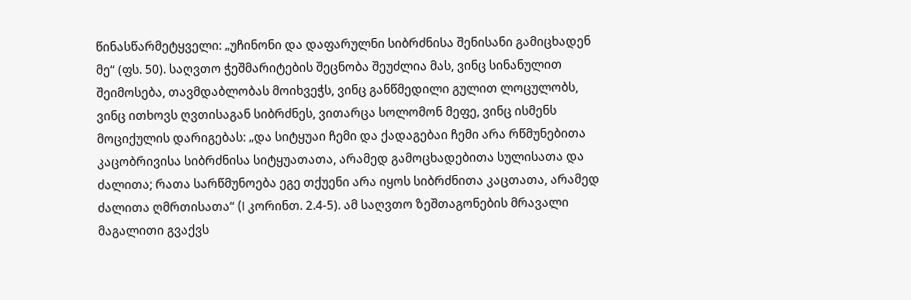წინასწარმეტყველი: „უჩინონი და დაფარულნი სიბრძნისა შენისანი გამიცხადენ მე“ (ფს. 50). საღვთო ჭეშმარიტების შეცნობა შეუძლია მას, ვინც სინანულით შეიმოსება, თავმდაბლობას მოიხვეჭს, ვინც განწმედილი გულით ლოცულობს, ვინც ითხოვს ღვთისაგან სიბრძნეს, ვითარცა სოლომონ მეფე, ვინც ისმენს მოციქულის დარიგებას: „და სიტყუაი ჩემი და ქადაგებაი ჩემი არა რწმუნებითა კაცობრივისა სიბრძნისა სიტყუათათა, არამედ გამოცხადებითა სულისათა და ძალითა; რათა სარწმუნოება ეგე თქუენი არა იყოს სიბრძნითა კაცთათა, არამედ ძალითა ღმრთისათა“ (I კორინთ. 2.4-5). ამ საღვთო ზეშთაგონების მრავალი მაგალითი გვაქვს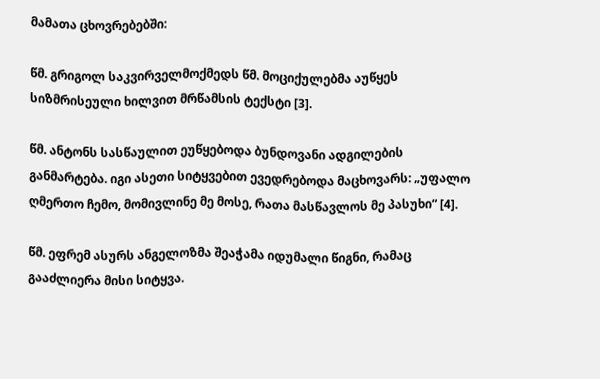მამათა ცხოვრებებში:

წმ. გრიგოლ საკვირველმოქმედს წმ. მოციქულებმა აუწყეს სიზმრისეული ხილვით მრწამსის ტექსტი [3].

წმ. ანტონს სასწაულით ეუწყებოდა ბუნდოვანი ადგილების განმარტება. იგი ასეთი სიტყვებით ევედრებოდა მაცხოვარს: „უფალო ღმერთო ჩემო, მომივლინე მე მოსე, რათა მასწავლოს მე პასუხი“ [4].

წმ. ეფრემ ასურს ანგელოზმა შეაჭამა იდუმალი წიგნი, რამაც გააძლიერა მისი სიტყვა.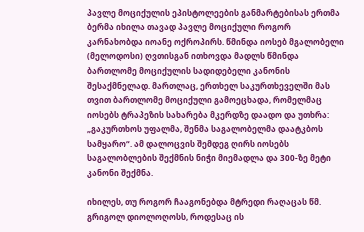პავლე მოციქულის ეპისტოლეების განმარტებისას ერთმა ბერმა იხილა თავად პავლე მოციქული როგორ კარნახობდა იოანე ოქროპირს. წმინდა იოსებ მგალობელი (მელოდოსი) ღვთისგან ითხოვდა მადლს წმინდა ბართლომე მოციქულის სადიდებელი კანონის შესაქმნელად. მართლაც, ერთხელ საკურთხეველში მას თვით ბართლომე მოციქული გამოეცხადა, რომელმაც იოსებს ტრაპეზის სახარება მკერდზე დაადო და უთხრა: „გაკურთხოს უფალმა, შენმა საგალობელმა დაატკბოს სამყარო“. ამ დალოცვის შემდეგ ღირს იოსებს საგალობლების შექმნის ნიჭი მიემადლა და 300-ზე მეტი კანონი შექმნა.

იხილეს, თუ როგორ ჩააგონებდა მტრედი რაღაცას წმ. გრიგოლ დიოლოღოსს, როდესაც ის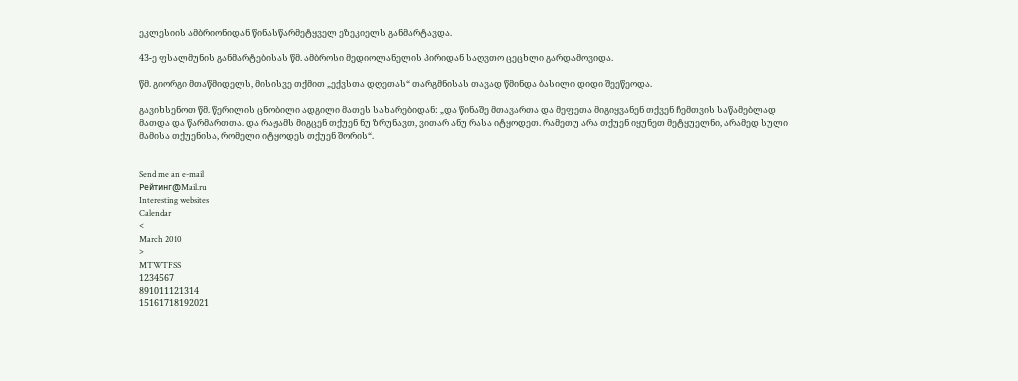ეკლესიის ამბრიონიდან წინასწარმეტყველ ეზეკიელს განმარტავდა.

43-ე ფსალმუნის განმარტებისას წმ. ამბროსი მედიოლანელის პირიდან საღვთო ცეცხლი გარდამოვიდა.

წმ. გიორგი მთაწმიდელს, მისისვე თქმით „ექვსთა დღეთას“ თარგმნისას თავად წმინდა ბასილი დიდი შეეწეოდა.

გავიხსენოთ წმ. წერილის ცნობილი ადგილი მათეს სახარებიდან: „და წინაშე მთავართა და მეფეთა მიგიყვანენ თქვენ ჩემთვის საწამებლად მათდა და წარმართთა. და რაჟამს მიგცენ თქუენ ნუ ზრუნავთ, ვითარ ანუ რასა იტყოდეთ. რამეთუ არა თქუენ იყუნეთ მეტყუელნი, არამედ სული მამისა თქუენისა, რომელი იტყოდეს თქუენ შორის“.


Send me an e-mail
Рейтинг@Mail.ru
Interesting websites
Calendar
<
March 2010
>
MTWTFSS
1234567
891011121314
15161718192021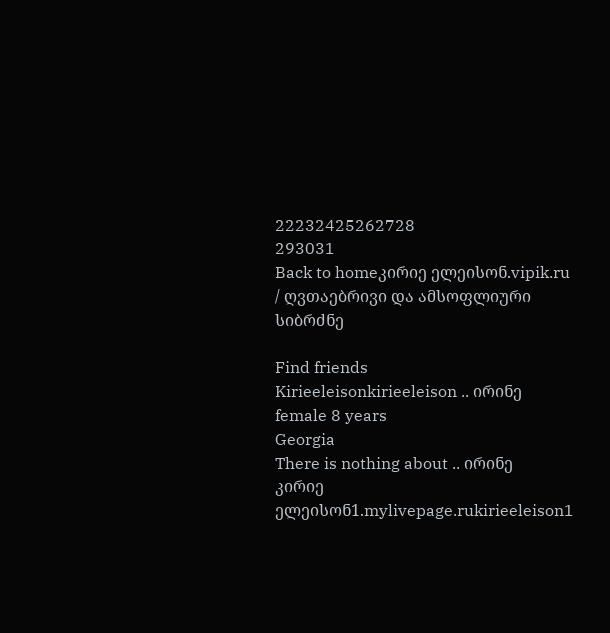22232425262728
293031
Back to homeკირიე ელეისონ.vipik.ru / ღვთაებრივი და ამსოფლიური სიბრძნე

Find friends
Kirieeleisonkirieeleison .. ირინე female 8 years
Georgia
There is nothing about .. ირინე
კირიე ელეისონ1.mylivepage.rukirieeleison1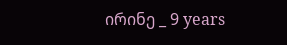ირინე _ 9 years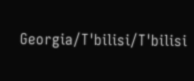Georgia/T'bilisi/T'bilisi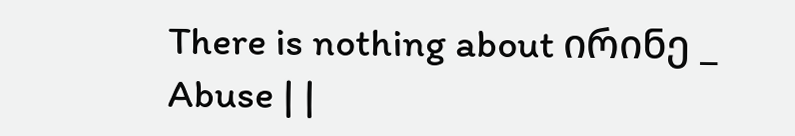There is nothing about ირინე _
Abuse | |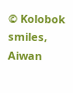© Kolobok smiles, Aiwan